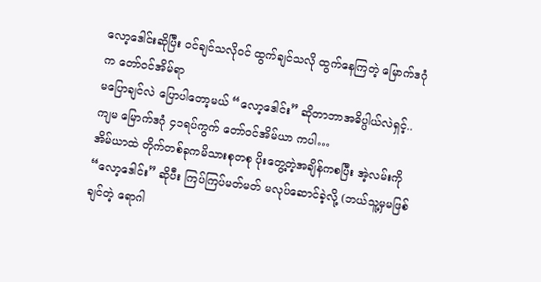လော့ဒေါင်းဆိုပြီး ဝင်ချင်သလိုဝင် ထွက်ချင်သလို ထွက်နေကြတဲ့ မြောက်ဒဂုံက တော်ဝင်အိမ်ရာ
မပြောချင်လဲ ပြောပါတော့မယ် “လော့ဒေါင်း” ဆိုတာဘာအဓိပ္ပါယ်လဲရှင့်.. ကျမ မြောက်ဒဂုံ ၄၁ရပ်ကွက် တော်ဝင်အိမ်ယာ ကပါ…
အိမ်ယာထဲ တိုက်တစ်ခုကမိသားစုတစု ပိုးတွေ့တဲ့အချိန်ကစပြီး အဲ့လမ်းကို “လော့ဒေါင်း” ဆိုပီး ကြပ်ကြပ်မတ်မတ် မလုပ်ဆောင်ခဲ့လို့ (ဘယ်သူ့မှမဖြစ်ချင်တဲ့ ရောဂါ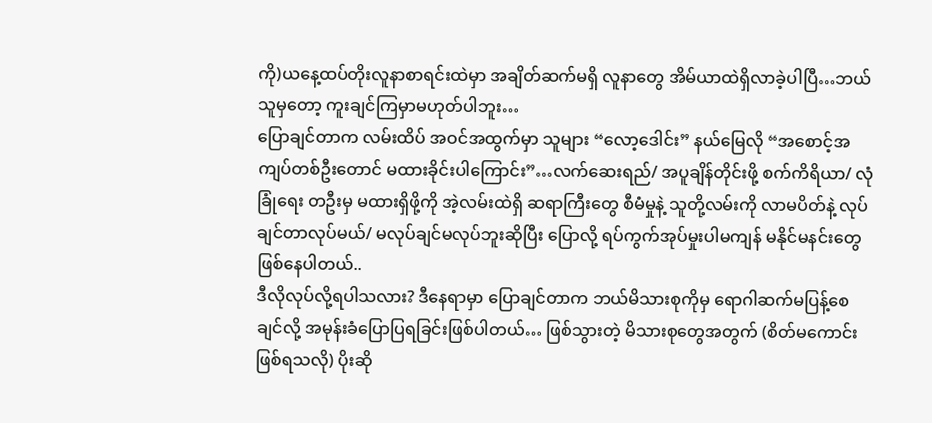ကို)ယနေ့ထပ်တိုးလူနာစာရင်းထဲမှာ အချိတ်ဆက်မရှိ လူနာတွေ အိမ်ယာထဲရှိလာခဲ့ပါပြီ…ဘယ်သူမှတော့ ကူးချင်ကြမှာမဟုတ်ပါဘူး…
ပြောချင်တာက လမ်းထိပ် အဝင်အထွက်မှာ သူများ “လော့ဒေါင်း” နယ်မြေလို “အစောင့်အကျပ်တစ်ဦးတောင် မထားခိုင်းပါကြောင်း”…လက်ဆေးရည်/ အပူချိန်တိုင်းဖို့ စက်ကိရိယာ/ လုံခြုံရေး တဦးမှ မထားရှိဖို့ကို အဲ့လမ်းထဲရှိ ဆရာကြီးတွေ စီမံမှုနဲ့ သူတို့လမ်းကို လာမပိတ်နဲ့ လုပ်ချင်တာလုပ်မယ်/ မလုပ်ချင်မလုပ်ဘူးဆိုပြီး ပြောလို့ ရပ်ကွက်အုပ်မှုးပါမကျန် မနိုင်မနင်းတွေဖြစ်နေပါတယ်..
ဒီလိုလုပ်လို့ရပါသလား? ဒီနေရာမှာ ပြောချင်တာက ဘယ်မိသားစုကိုမှ ရောဂါဆက်မပြန့်စေချင်လို့ အမုန်းခံပြောပြရခြင်းဖြစ်ပါတယ်… ဖြစ်သွားတဲ့ မိသားစုတွေအတွက် (စိတ်မကောင်းဖြစ်ရသလို) ပိုးဆို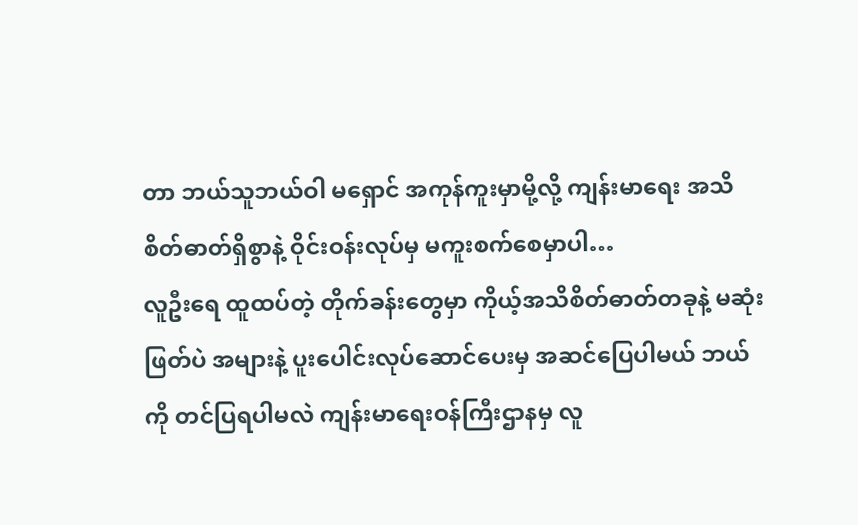တာ ဘယ်သူဘယ်ဝါ မရှောင် အကုန်ကူးမှာမို့လို့ ကျန်းမာရေး အသိစိတ်ဓာတ်ရှိစွာနဲ့ ဝိုင်းဝန်းလုပ်မှ မကူးစက်စေမှာပါ…
လူဦးရေ ထူထပ်တဲ့ တိုက်ခန်းတွေမှာ ကိုယ့်အသိစိတ်ဓာတ်တခုနဲ့ မဆုံးဖြတ်ပဲ အများနဲ့ ပူးပေါင်းလုပ်ဆောင်ပေးမှ အဆင်ပြေပါမယ် ဘယ်ကို တင်ပြရပါမလဲ ကျန်းမာရေးဝန်ကြီးဌာနမှ လူ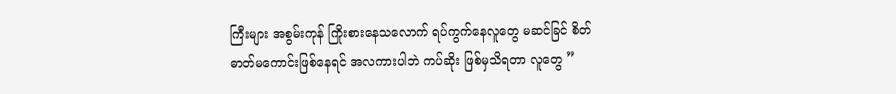ကြီးများ အစွမ်းကုန် ကြိုးစားနေသလောက် ရပ်ကွက်နေလူတွေ မဆင်ခြင် စိတ်ဓာတ်မကောင်းဖြစ်နေရင် အလကားပါဘဲ ကပ်ဆိုး ဖြစ်မှသိရတာ လူတွေ ”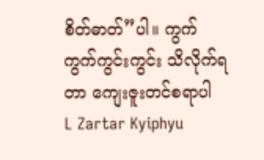စိတ်ဓာတ်”ပါ။ ကွက်ကွက်ကွင်းကွင်း သိလိုက်ရတာ ကျေးဇူးတင်စရာပါ
L Zartar Kyiphyu